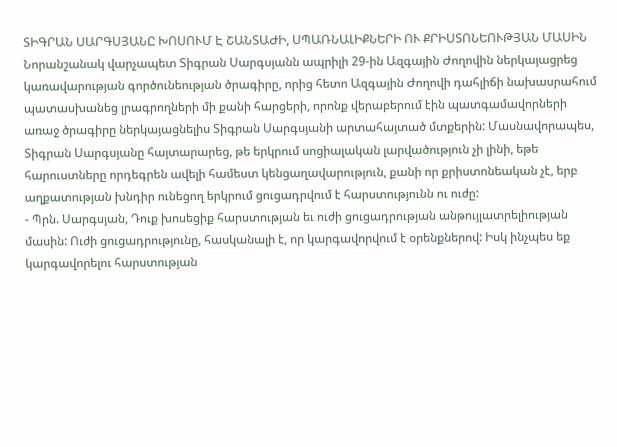ՏԻԳՐԱՆ ՍԱՐԳՍՅԱՆԸ ԽՈՍՈՒՄ Է ՇԱՆՏԱԺԻ, ՍՊԱՌՆԱԼԻՔՆԵՐԻ ՈՒ ՔՐԻՍՏՈՆԵՈՒԹՅԱՆ ՄԱՍԻՆ
Նորանշանակ վարչապետ Տիգրան Սարգսյանն ապրիլի 29-ին Ազգային Ժողովին ներկայացրեց կառավարության գործունեության ծրագիրը, որից հետո Ազգային Ժողովի դահլիճի նախասրահում պատասխանեց լրագրողների մի քանի հարցերի, որոնք վերաբերում էին պատգամավորների առաջ ծրագիրը ներկայացնելիս Տիգրան Սարգսյանի արտահայտած մտքերին: Մասնավորապես, Տիգրան Սարգսյանը հայտարարեց, թե երկրում սոցիալական լարվածություն չի լինի, եթե հարուստները որդեգրեն ավելի համեստ կենցաղավարություն, քանի որ քրիստոնեական չէ, երբ աղքատության խնդիր ունեցող երկրում ցուցադրվում է հարստությունն ու ուժը:
- Պրն. Սարգսյան, Դուք խոսեցիք հարստության եւ ուժի ցուցադրության անթույլատրելիության մասին: Ուժի ցուցադրությունը, հասկանալի է, որ կարգավորվում է օրենքներով: Իսկ ինչպես եք կարգավորելու հարստության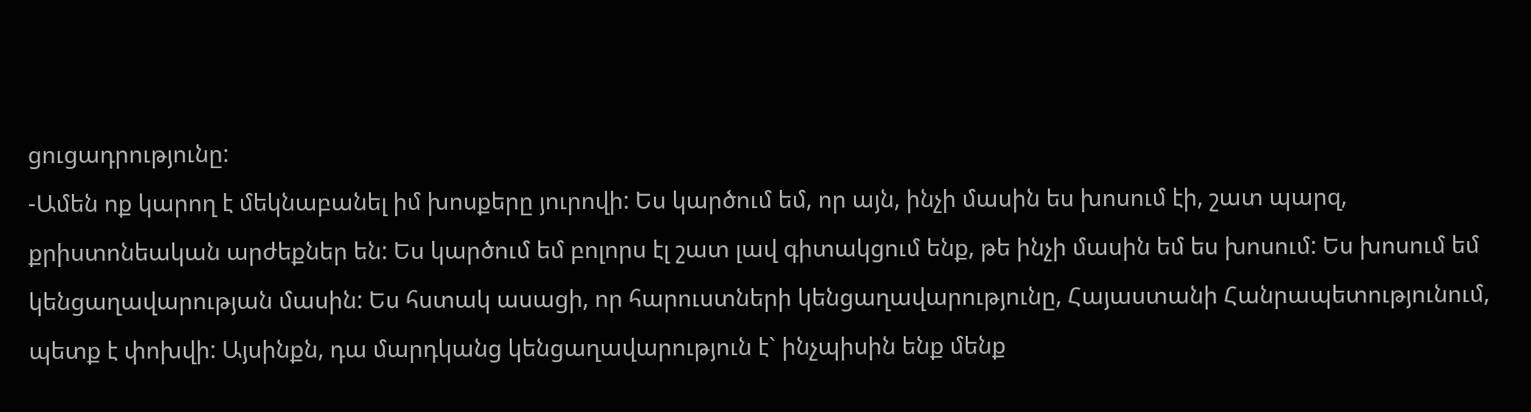ցուցադրությունը:
-Ամեն ոք կարող է մեկնաբանել իմ խոսքերը յուրովի: Ես կարծում եմ, որ այն, ինչի մասին ես խոսում էի, շատ պարզ, քրիստոնեական արժեքներ են: Ես կարծում եմ բոլորս էլ շատ լավ գիտակցում ենք, թե ինչի մասին եմ ես խոսում: Ես խոսում եմ կենցաղավարության մասին: Ես հստակ ասացի, որ հարուստների կենցաղավարությունը, Հայաստանի Հանրապետությունում, պետք է փոխվի: Այսինքն, դա մարդկանց կենցաղավարություն է` ինչպիսին ենք մենք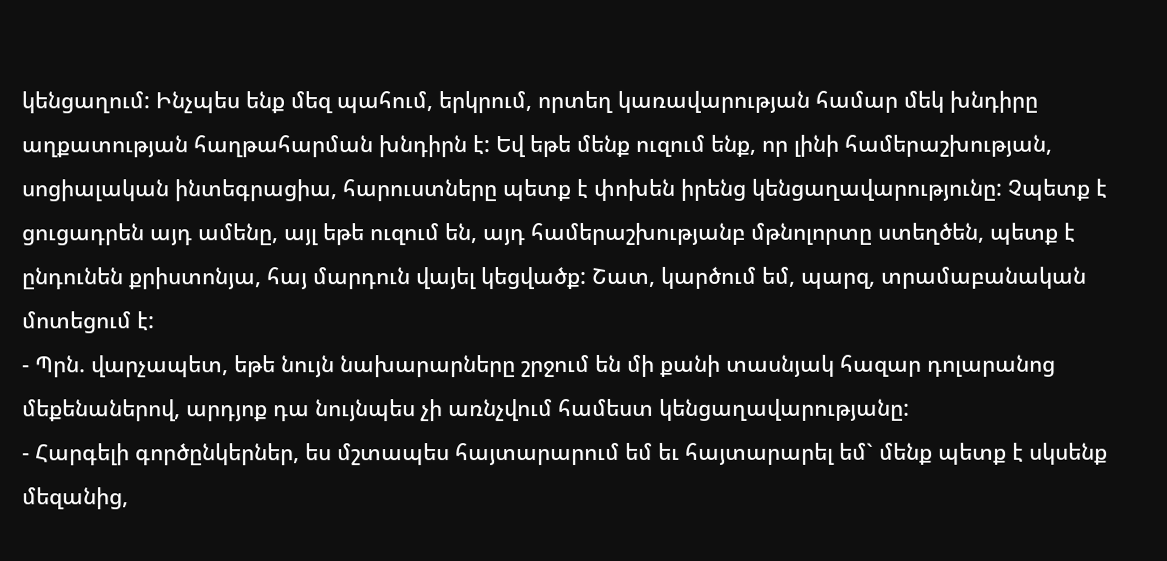կենցաղում: Ինչպես ենք մեզ պահում, երկրում, որտեղ կառավարության համար մեկ խնդիրը աղքատության հաղթահարման խնդիրն է: Եվ եթե մենք ուզում ենք, որ լինի համերաշխության, սոցիալական ինտեգրացիա, հարուստները պետք է փոխեն իրենց կենցաղավարությունը: Չպետք է ցուցադրեն այդ ամենը, այլ եթե ուզում են, այդ համերաշխությանբ մթնոլորտը ստեղծեն, պետք է ընդունեն քրիստոնյա, հայ մարդուն վայել կեցվածք: Շատ, կարծում եմ, պարզ, տրամաբանական մոտեցում է:
- Պրն. վարչապետ, եթե նույն նախարարները շրջում են մի քանի տասնյակ հազար դոլարանոց մեքենաներով, արդյոք դա նույնպես չի առնչվում համեստ կենցաղավարությանը:
- Հարգելի գործընկերներ, ես մշտապես հայտարարում եմ եւ հայտարարել եմ` մենք պետք է սկսենք մեզանից,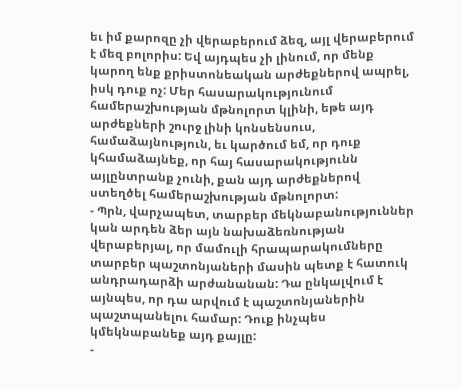եւ իմ քարոզը չի վերաբերում ձեզ, այլ վերաբերում է մեզ բոլորիս: Եվ այդպես չի լինում, որ մենք կարող ենք քրիստոնեական արժեքներով ապրել, իսկ դուք ոչ: Մեր հասարակությունում համերաշխության մթնոլորտ կլինի, եթե այդ արժեքների շուրջ լինի կոնսենսուս, համաձայնություն, եւ կարծում եմ, որ դուք կհամաձայնեք, որ հայ հասարակությունն այլընտրանք չունի, քան այդ արժեքներով ստեղծել համերաշխության մթնոլորտ:
- Պրն, վարչապետ, տարբեր մեկնաբանություններ կան արդեն ձեր այն նախաձեռնության վերաբերյալ, որ մամուլի հրապարակումները տարբեր պաշտոնյաների մասին պետք է հատուկ անդրադարձի արժանանան: Դա ընկալվում է այնպես, որ դա արվում է պաշտոնյաներին պաշտպանելու համար: Դուք ինչպես կմեկնաբանեք այդ քայլը:
-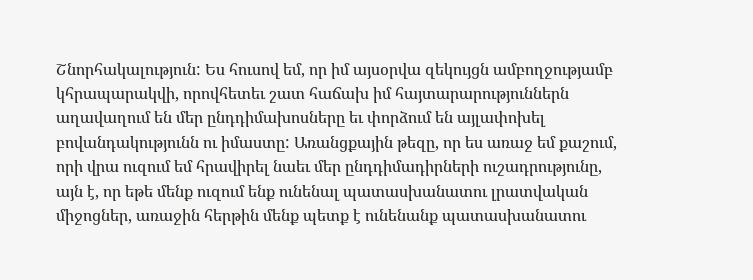Շնորհակալություն: Ես հուսով եմ, որ իմ այսօրվա զեկույցն ամբողջությամբ կհրապարակվի, որովհետեւ շատ հաճախ իմ հայտարարություններն աղավաղում են մեր ընդդիմախոսները եւ փորձում են այլափոխել բովանդակությունն ու իմաստը: Առանցքային թեզը, որ ես առաջ եմ քաշում, որի վրա ուզում եմ հրավիրել նաեւ մեր ընդդիմադիրների ուշադրությունը, այն է, որ եթե մենք ուզում ենք ունենալ պատասխանատու լրատվական միջոցներ, առաջին հերթին մենք պետք է ունենանք պատասխանատու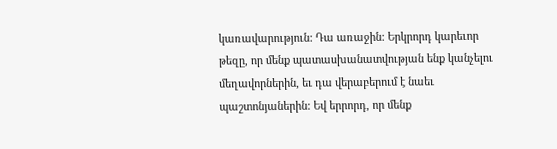կառավարություն: Դա առաջին: Երկրորդ կարեւոր թեզը, որ մենք պատասխանատվության ենք կանչելու մեղավորներին, եւ դա վերաբերում է նաեւ պաշտոնյաներին: Եվ երրորդ, որ մենք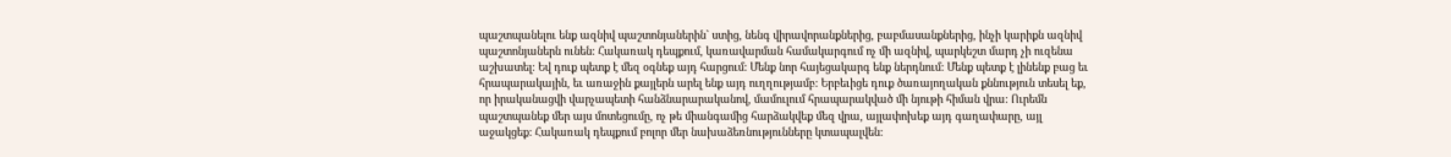պաշտպանելու ենք ազնիվ պաշտոնյաներին` ստից, նենգ վիրավորանքներից, բաբմասանքներից, ինչի կարիքն ազնիվ պաշտոնյաներն ունեն: Հակառակ դեպքում, կառավարման համակարգում ոչ մի ազնիվ, պարկեշտ մարդ չի ուզենա աշխատել: Եվ դուք պետք է մեզ օգնեք այդ հարցում: Մենք նոր հայեցակարգ ենք ներդնում: Մենք պետք է լինենք բաց եւ հրապարակային, եւ առաջին քայլերն արել ենք այդ ուղղությամբ: Երբեւիցե դուք ծառայողական քննություն տեսել եք, որ իրականացվի վարչապետի հանձնարարականով, մամուլում հրապարակված մի նյութի հիման վրա: Ուրեմն պաշտպանեք մեր այս մոտեցումը, ոչ թե միանգամից հարձակվեք մեզ վրա, այլափոխեք այդ գաղափարը, այլ աջակցեք: Հակառակ դեպքում բոլոր մեր նախաձեռնությունները կտապալվեն: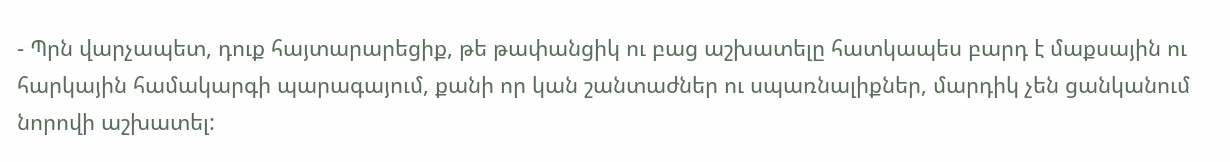- Պրն վարչապետ, դուք հայտարարեցիք, թե թափանցիկ ու բաց աշխատելը հատկապես բարդ է մաքսային ու հարկային համակարգի պարագայում, քանի որ կան շանտաժներ ու սպառնալիքներ, մարդիկ չեն ցանկանում նորովի աշխատել: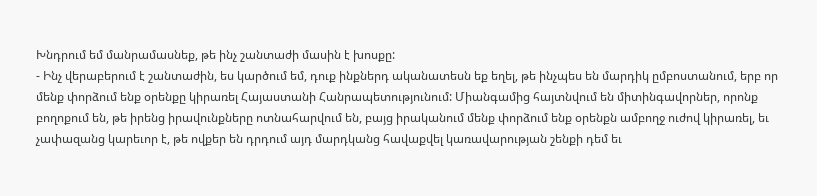Խնդրում եմ մանրամասնեք, թե ինչ շանտաժի մասին է խոսքը:
- Ինչ վերաբերում է շանտաժին, ես կարծում եմ, դուք ինքներդ ականատեսն եք եղել, թե ինչպես են մարդիկ ըմբոստանում, երբ որ մենք փորձում ենք օրենքը կիրառել Հայաստանի Հանրապետությունում: Միանգամից հայտնվում են միտինգավորներ, որոնք բողոքում են, թե իրենց իրավունքները ոտնահարվում են, բայց իրականում մենք փորձում ենք օրենքն ամբողջ ուժով կիրառել, եւ չափազանց կարեւոր է, թե ովքեր են դրդում այդ մարդկանց հավաքվել կառավարության շենքի դեմ եւ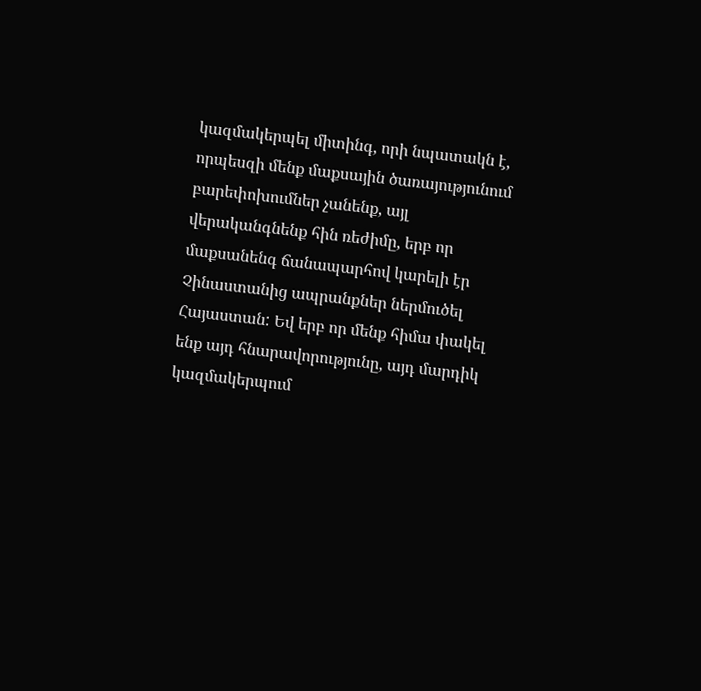կազմակերպել միտինգ, որի նպատակն է, որպեսզի մենք մաքսային ծառայությունում բարեփոխումներ չանենք, այլ վերականգնենք հին ռեժիմը, երբ որ մաքսանենգ ճանապարհով կարելի էր Չինաստանից ապրանքներ ներմուծել Հայաստան: Եվ երբ որ մենք հիմա փակել ենք այդ հնարավորությունը, այդ մարդիկ կազմակերպում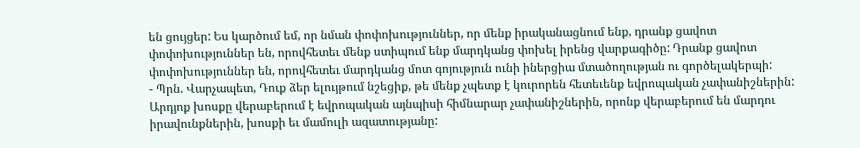են ցույցեր: Ես կարծում եմ, որ նման փոփոխություններ, որ մենք իրականացնում ենք, դրանք ցավոտ փոփոխություններ են, որովհետեւ մենք ստիպում ենք մարդկանց փոխել իրենց վարքագիծը: Դրանք ցավոտ փոփոխություններ են, որովհետեւ մարդկանց մոտ գոյություն ունի իներցիա մտածողության ու գործելակերպի:
- Պրն. Վարչապետ, Դուք ձեր ելույթում նշեցիք, թե մենք չպետք է կուրորեն հետեւենք եվրոպական չափանիշներին: Արդյոք խոսքը վերաբերում է եվրոպական այնպիսի հիմնարար չափանիշներին, որոնք վերաբերում են մարդու իրավունքներին, խոսքի եւ մամուլի ազատությանը: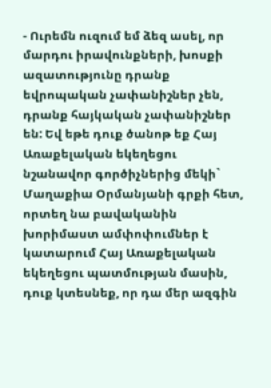- Ուրեմն ուզում եմ ձեզ ասել, որ մարդու իրավունքների, խոսքի ազատությունը դրանք եվրոպական չափանիշներ չեն, դրանք հայկական չափանիշներ են: Եվ եթե դուք ծանոթ եք Հայ Առաքելական եկեղեցու նշանավոր գործիչներից մեկի` Մաղաքիա Օրմանյանի գրքի հետ, որտեղ նա բավականին խորիմաստ ամփոփումներ է կատարում Հայ Առաքելական եկեղեցու պատմության մասին, դուք կտեսնեք, որ դա մեր ազգին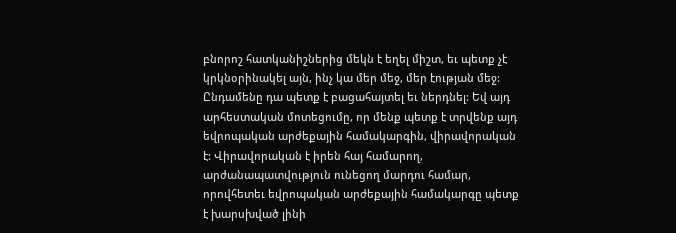բնորոշ հատկանիշներից մեկն է եղել միշտ, եւ պետք չէ կրկնօրինակել այն, ինչ կա մեր մեջ, մեր էության մեջ: Ընդամենը դա պետք է բացահայտել եւ ներդնել: Եվ այդ արհեստական մոտեցումը, որ մենք պետք է տրվենք այդ եվրոպական արժեքային համակարգին, վիրավորական է: Վիրավորական է իրեն հայ համարող, արժանապատվություն ունեցող մարդու համար, որովհետեւ եվրոպական արժեքային համակարգը պետք է խարսխված լինի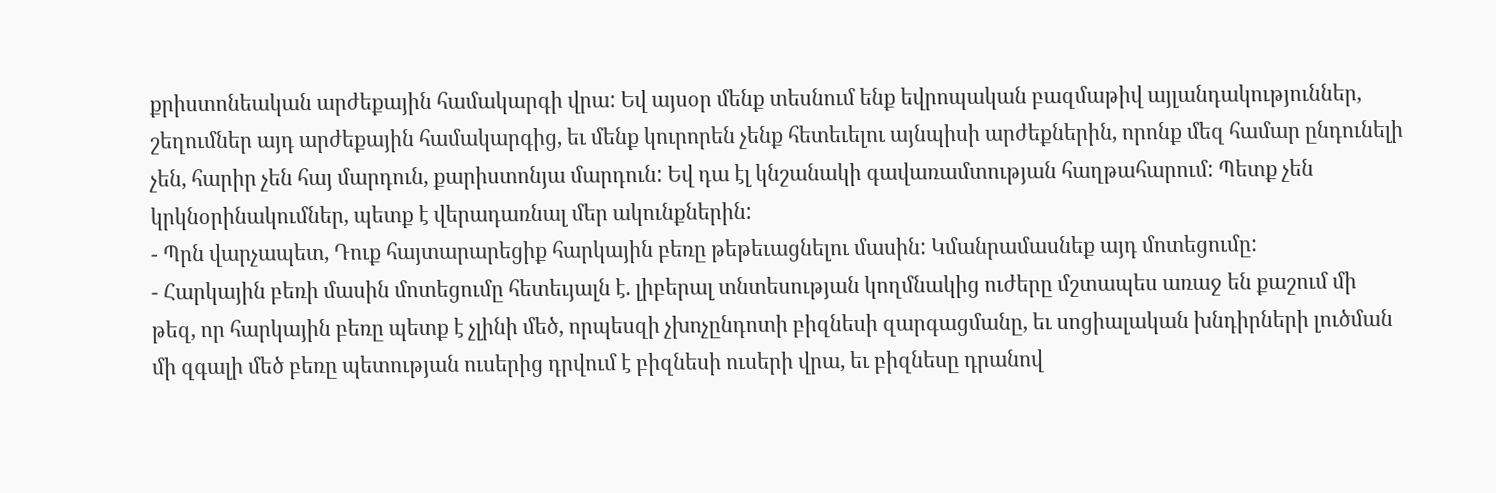քրիստոնեական արժեքային համակարգի վրա: Եվ այսօր մենք տեսնում ենք եվրոպական բազմաթիվ այլանդակություններ, շեղումներ այդ արժեքային համակարգից, եւ մենք կուրորեն չենք հետեւելու այնպիսի արժեքներին, որոնք մեզ համար ընդունելի չեն, հարիր չեն հայ մարդուն, քարիստոնյա մարդուն: Եվ դա էլ կնշանակի գավառամտության հաղթահարում: Պետք չեն կրկնօրինակումներ, պետք է վերադառնալ մեր ակունքներին:
- Պրն վարչապետ, Դուք հայտարարեցիք հարկային բեռը թեթեւացնելու մասին: Կմանրամասնեք այդ մոտեցումը:
- Հարկային բեռի մասին մոտեցումը հետեւյալն է. լիբերալ տնտեսության կողմնակից ուժերը մշտապես առաջ են քաշում մի թեզ, որ հարկային բեռը պետք է չլինի մեծ, որպեսզի չխոչընդոտի բիզնեսի զարգացմանը, եւ սոցիալական խնդիրների լուծման մի զգալի մեծ բեռը պետության ուսերից դրվում է բիզնեսի ուսերի վրա, եւ բիզնեսը դրանով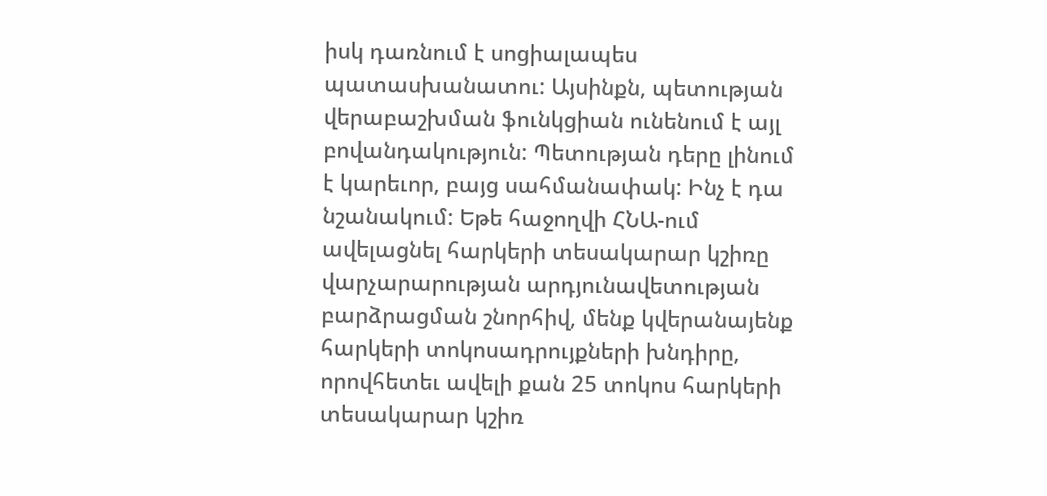իսկ դառնում է սոցիալապես պատասխանատու: Այսինքն, պետության վերաբաշխման ֆունկցիան ունենում է այլ բովանդակություն: Պետության դերը լինում է կարեւոր, բայց սահմանափակ: Ինչ է դա նշանակում: Եթե հաջողվի ՀՆԱ-ում ավելացնել հարկերի տեսակարար կշիռը վարչարարության արդյունավետության բարձրացման շնորհիվ, մենք կվերանայենք հարկերի տոկոսադրույքների խնդիրը, որովհետեւ ավելի քան 25 տոկոս հարկերի տեսակարար կշիռ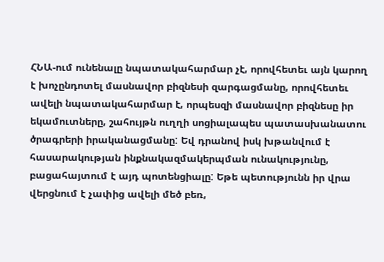ՀՆԱ-ում ունենալը նպատակահարմար չէ, որովհետեւ այն կարող է խոչընդոտել մասնավոր բիզնեսի զարգացմանը, որովհետեւ ավելի նպատակահարմար է, որպեսզի մասնավոր բիզնեսը իր եկամուտները, շահույթն ուղղի սոցիալապես պատասխանատու ծրագրերի իրականացմանը: Եվ դրանով իսկ խթանվում է հասարակության ինքնակազմակերպման ունակությունը, բացահայտում է այդ պոտենցիալը: Եթե պետությունն իր վրա վերցնում է չափից ավելի մեծ բեռ,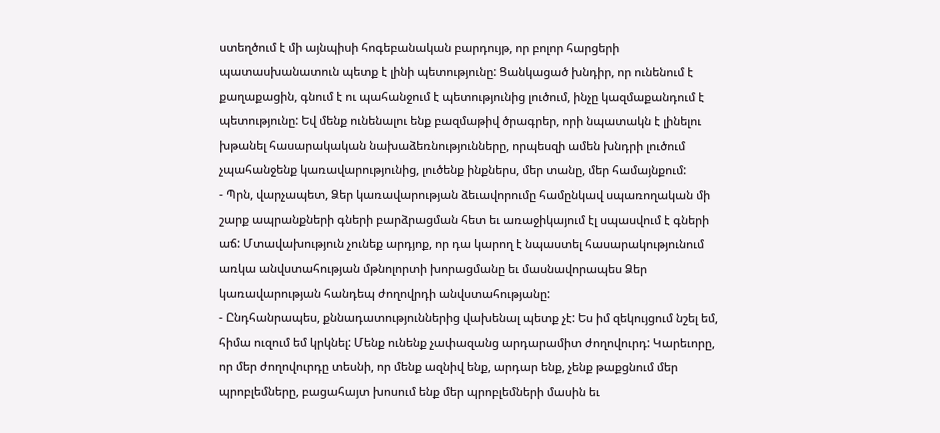ստեղծում է մի այնպիսի հոգեբանական բարդույթ, որ բոլոր հարցերի պատասխանատուն պետք է լինի պետությունը: Ցանկացած խնդիր, որ ունենում է քաղաքացին, գնում է ու պահանջում է պետությունից լուծում, ինչը կազմաքանդում է պետությունը: Եվ մենք ունենալու ենք բազմաթիվ ծրագրեր, որի նպատակն է լինելու խթանել հասարակական նախաձեռնությունները, որպեսզի ամեն խնդրի լուծում չպահանջենք կառավարությունից, լուծենք ինքներս, մեր տանը, մեր համայնքում:
- Պրն, վարչապետ, Ձեր կառավարության ձեւավորումը համընկավ սպառողական մի շարք ապրանքների գների բարձրացման հետ եւ առաջիկայում էլ սպասվում է գների աճ: Մտավախություն չունեք արդյոք, որ դա կարող է նպաստել հասարակությունում առկա անվստահության մթնոլորտի խորացմանը եւ մասնավորապես Ձեր կառավարության հանդեպ ժողովրդի անվստահությանը:
- Ընդհանրապես, քննադատություններից վախենալ պետք չէ: Ես իմ զեկույցում նշել եմ, հիմա ուզում եմ կրկնել: Մենք ունենք չափազանց արդարամիտ ժողովուրդ: Կարեւորը, որ մեր ժողովուրդը տեսնի, որ մենք ազնիվ ենք, արդար ենք, չենք թաքցնում մեր պրոբլեմները, բացահայտ խոսում ենք մեր պրոբլեմների մասին եւ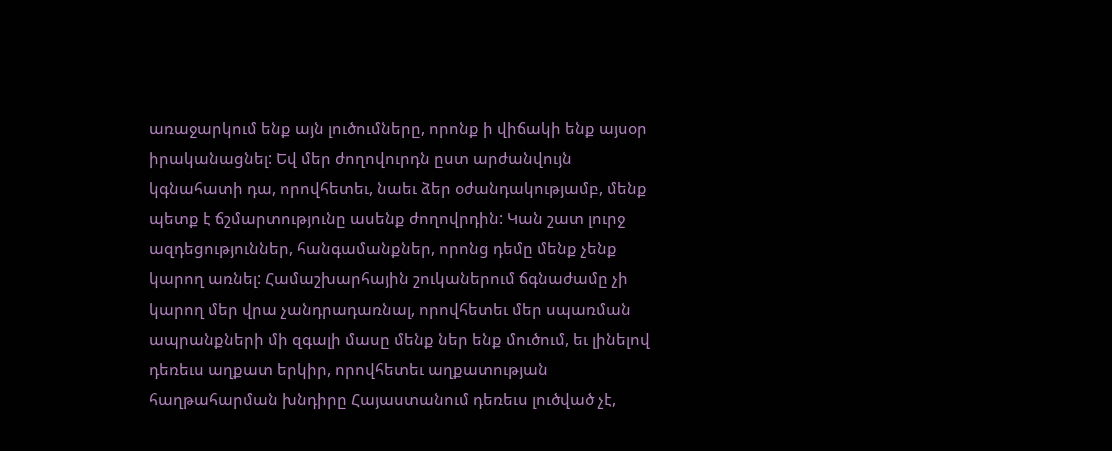առաջարկում ենք այն լուծումները, որոնք ի վիճակի ենք այսօր իրականացնել: Եվ մեր ժողովուրդն ըստ արժանվույն կգնահատի դա, որովհետեւ, նաեւ ձեր օժանդակությամբ, մենք պետք է ճշմարտությունը ասենք ժողովրդին: Կան շատ լուրջ ազդեցություններ, հանգամանքներ, որոնց դեմը մենք չենք կարող առնել: Համաշխարհային շուկաներում ճգնաժամը չի կարող մեր վրա չանդրադառնալ, որովհետեւ մեր սպառման ապրանքների մի զգալի մասը մենք ներ ենք մուծում, եւ լինելով դեռեւս աղքատ երկիր, որովհետեւ աղքատության հաղթահարման խնդիրը Հայաստանում դեռեւս լուծված չէ,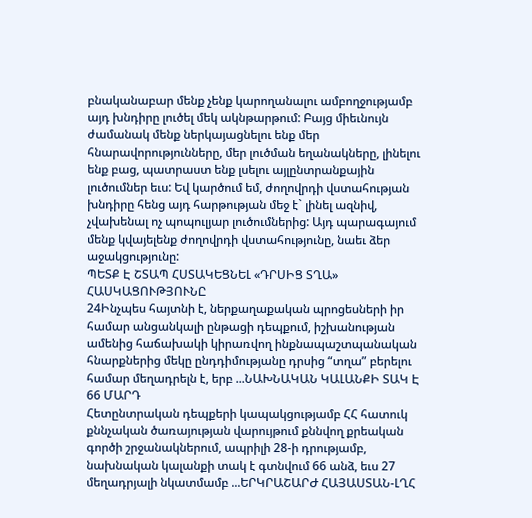բնականաբար մենք չենք կարողանալու ամբողջությամբ այդ խնդիրը լուծել մեկ ակնթարթում: Բայց միեւնույն ժամանակ մենք ներկայացնելու ենք մեր հնարավորությունները, մեր լուծման եղանակները, լինելու ենք բաց, պատրաստ ենք լսելու այլընտրանքային լուծումներ եւս: Եվ կարծում եմ, ժողովրդի վստահության խնդիրը հենց այդ հարթության մեջ է` լինել ազնիվ, չվախենալ ոչ պոպուլյար լուծումներից: Այդ պարագայում մենք կվայելենք ժողովրդի վստահությունը, նաեւ ձեր աջակցությունը:
ՊԵՏՔ Է ՇՏԱՊ ՀՍՏԱԿԵՑՆԵԼ «ԴՐՍԻՑ ՏՂԱ» ՀԱՍԿԱՑՈՒԹՅՈՒՆԸ
24Ինչպես հայտնի է, ներքաղաքական պրոցեսների իր համար անցանկալի ընթացի դեպքում, իշխանության ամենից հաճախակի կիրառվող ինքնապաշտպանական հնարքներից մեկը ընդդիմությանը դրսից “տղա” բերելու համար մեղադրելն է, երբ ...ՆԱԽՆԱԿԱՆ ԿԱԼԱՆՔԻ ՏԱԿ Է 66 ՄԱՐԴ
Հետընտրական դեպքերի կապակցությամբ ՀՀ հատուկ քննչական ծառայության վարույթում քննվող քրեական գործի շրջանակներում, ապրիլի 28-ի դրությամբ, նախնական կալանքի տակ է գտնվում 66 անձ, եւս 27 մեղադրյալի նկատմամբ ...ԵՐԿՐԱՇԱՐԺ ՀԱՅԱՍՏԱՆ-ԼՂՀ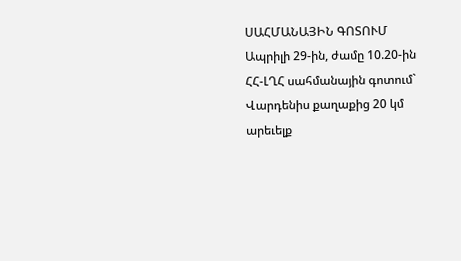ՍԱՀՄԱՆԱՅԻՆ ԳՈՏՈՒՄ
Ապրիլի 29-ին, ժամը 10.20-ին ՀՀ-ԼՂՀ սահմանային գոտում` Վարդենիս քաղաքից 20 կմ արեւելք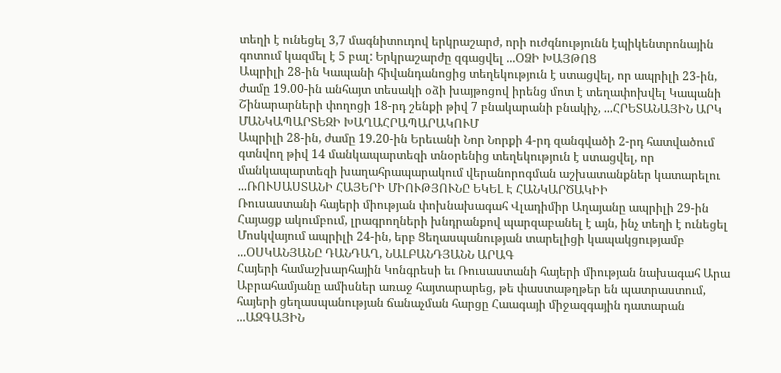տեղի է ունեցել 3,7 մագնիտուդով երկրաշարժ, որի ուժգնությունն էպիկենտրոնային գոտում կազմել է 5 բալ: Երկրաշարժը զգացվել ...ՕՁԻ ԽԱՅԹՈՑ
Ապրիլի 28-ին Կապանի հիվանդանոցից տեղեկություն է ստացվել, որ ապրիլի 23-ին, ժամը 19.00-ին անհայտ տեսակի օձի խայթոցով իրենց մոտ է տեղափոխվել Կապանի Շինարարների փողոցի 18-րդ շենքի թիվ 7 բնակարանի բնակիչ, ...ՀՐԵՏԱՆԱՅԻՆ ԱՐԿ ՄԱՆԿԱՊԱՐՏԵԶԻ ԽԱՂԱՀՐԱՊԱՐԱԿՈՒՄ
Ապրիլի 28-ին, ժամը 19.20-ին Երեւանի Նոր Նորքի 4-րդ զանգվածի 2-րդ հատվածում գտնվող թիվ 14 մանկապարտեզի տնօրենից տեղեկություն է ստացվել, որ մանկապարտեզի խաղահրապարակում վերանորոգման աշխատանքներ կատարելու ...ՌՈՒՍԱՍՏԱՆԻ ՀԱՅԵՐԻ ՄԻՈՒԹՅՈՒՆԸ ԵԿԵԼ Է ՀԱՆԿԱՐԾԱԿԻԻ
Ռուսաստանի հայերի միության փոխնախագահ Վլադիմիր Աղայանը ապրիլի 29-ին Հայացք ակումբում, լրագրողների խնդրանքով պարզաբանել է այն, ինչ տեղի է ունեցել Մոսկվայում ապրիլի 24-ին, երբ Ցեղասպանության տարելիցի կապակցությամբ ...ՕՍԿԱՆՅԱՆԸ ԴԱՆԴԱՂ, ՆԱԼԲԱՆԴՅԱՆՆ ԱՐԱԳ
Հայերի համաշխարհային Կոնգրեսի եւ Ռուսաստանի հայերի միության նախագահ Արա Աբրահամյանը ամիսներ առաջ հայտարարեց, թե փաստաթղթեր են պատրաստում, հայերի ցեղասպանության ճանաչման հարցը Հաագայի միջազգային դատարան ...ԱԶԳԱՅԻՆ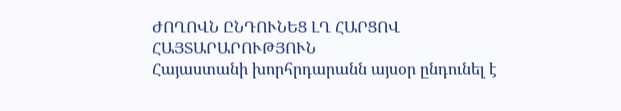ԺՈՂՈՎՆ ԸՆԴՈՒՆԵՑ ԼՂ ՀԱՐՑՈՎ ՀԱՅՏԱՐԱՐՈՒԹՅՈՒՆ
Հայաստանի խորհրդարանն այսօր ընդունել է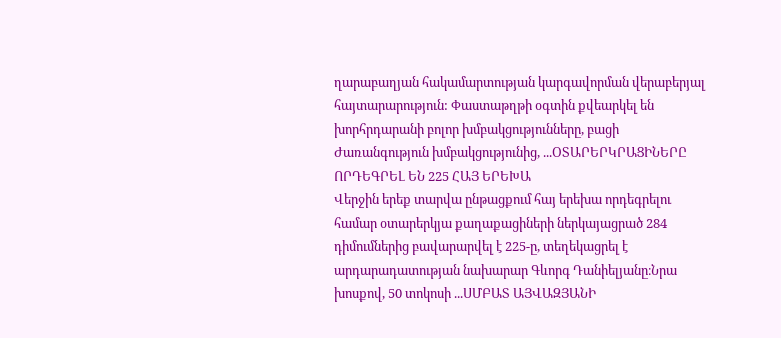ղարաբաղյան հակամարտության կարգավորման վերաբերյալ հայտարարություն: Փաստաթղթի օգտին քվեարկել են խորհրդարանի բոլոր խմբակցությունները, բացի Ժառանգություն խմբակցությունից, ...ՕՏԱՐԵՐԿՐԱՑԻՆԵՐԸ ՈՐԴԵԳՐԵԼ ԵՆ 225 ՀԱՅ ԵՐԵԽԱ
Վերջին երեք տարվա ընթացքում հայ երեխա որդեգրելու համար օտարերկյա քաղաքացիների ներկայացրած 284 դիմումներից բավարարվել է 225-ը, տեղեկացրել է արդարադատության նախարար Գևորգ Դանիելյանը։Նրա խոսքով, 50 տոկոսի ...ՍՄԲԱՏ ԱՅՎԱԶՅԱՆԻ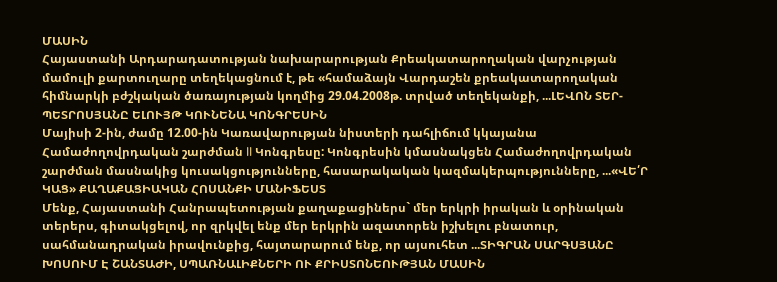ՄԱՍԻՆ
Հայաստանի Արդարադատության նախարարության Քրեակատարողական վարչության մամուլի քարտուղարը տեղեկացնում է, թե «համաձայն Վարդաշեն քրեակատարողական հիմնարկի բժշկական ծառայության կողմից 29.04.2008թ. տրված տեղեկանքի, ...ԼԵՎՈՆ ՏԵՐ-ՊԵՏՐՈՍՅԱՆԸ ԵԼՈՒՅԹ ԿՈՒՆԵՆԱ ԿՈՆԳՐԵՍԻՆ
Մայիսի 2-ին, ժամը 12.00-ին Կառավարության նիստերի դահլիճում կկայանա Համաժողովրդական շարժման II Կոնգրեսը: Կոնգրեսին կմասնակցեն Համաժողովրդական շարժման մասնակից կուսակցությունները, հասարակական կազմակերպությունները, ...«ՎԵ՛Ր ԿԱՑ» ՔԱՂԱՔԱՑԻԱԿԱՆ ՀՈՍԱՆՔԻ ՄԱՆԻՖԵՍՏ
Մենք, Հայաստանի Հանրապետության քաղաքացիներս` մեր երկրի իրական և օրինական տերերս, գիտակցելով, որ զրկվել ենք մեր երկրին ազատորեն իշխելու բնատուր, սահմանադրական իրավունքից, հայտարարում ենք, որ այսուհետ ...ՏԻԳՐԱՆ ՍԱՐԳՍՅԱՆԸ ԽՈՍՈՒՄ Է ՇԱՆՏԱԺԻ, ՍՊԱՌՆԱԼԻՔՆԵՐԻ ՈՒ ՔՐԻՍՏՈՆԵՈՒԹՅԱՆ ՄԱՍԻՆ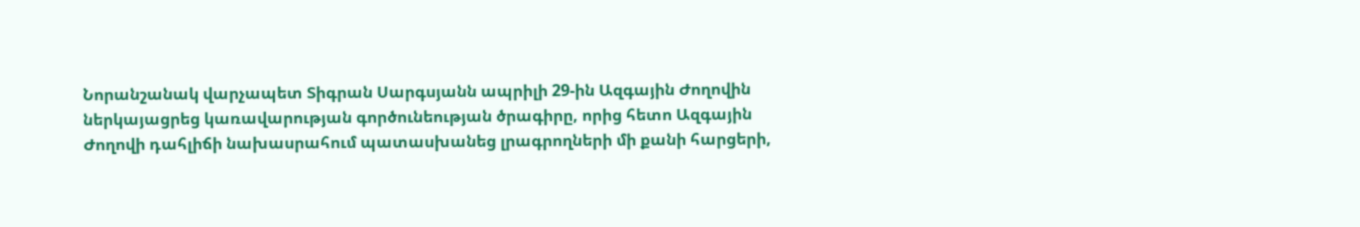Նորանշանակ վարչապետ Տիգրան Սարգսյանն ապրիլի 29-ին Ազգային Ժողովին ներկայացրեց կառավարության գործունեության ծրագիրը, որից հետո Ազգային Ժողովի դահլիճի նախասրահում պատասխանեց լրագրողների մի քանի հարցերի,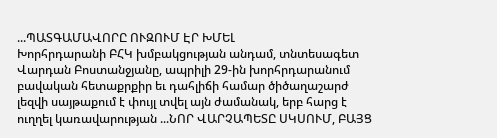...ՊԱՏԳԱՄԱՎՈՐԸ ՈՒԶՈՒՄ ԷՐ ԽՄԵԼ
Խորհրդարանի ԲՀԿ խմբակցության անդամ, տնտեսագետ Վարդան Բոստանջյանը, ապրիլի 29-ին խորհրդարանում բավական հետաքրքիր եւ դահլիճի համար ծիծաղաշարժ լեզվի սայթաքում է փույլ տվել այն ժամանակ, երբ հարց է ուղղել կառավարության ...ՆՈՐ ՎԱՐՉԱՊԵՏԸ ՍԿՍՈՒՄ, ԲԱՅՑ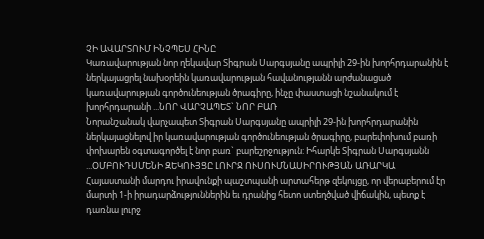ՉԻ ԱՎԱՐՏՈՒՄ ԻՆՉՊԵՍ ՀԻՆԸ
Կառավարության նոր ղեկավար Տիգրան Սարգսյանը ապրիլի 29-ին խորհրդարանին է ներկայացրել նախօրեին կառավարության հավանությանն արժանացած կառավարության գործունեության ծրագիրը, ինչը փաստացի նշանակում է խորհրդարանի ...ՆՈՐ ՎԱՐՉԱՊԵՏ` ՆՈՐ ԲԱՌ
Նորանշանակ վարչապետ Տիգրան Սարգսյանը ապրիլի 29-ին խորհրդարանին ներկայացնելով իր կառավարության գործունեության ծրագիրը, բարեփոխում բառի փոխարեն օգտագործել է նոր բառ` բարեշրջություն: Իհարկե Տիգրան Սարգսյանն ...ՕՄԲՈՒԴՍՄԵՆԻ ԶԵԿՈՒՅՑԸ ԼՈՒՐՋ ՈՒՍՈՒՄՆԱՍԻՐՈՒԹՅԱՆ ԱՌԱՐԿԱ
Հայաստանի մարդու իրավունքի պաշտպանի արտահերթ զեկույցը, որ վերաբերում էր մարտի 1-ի իրադարձություններին եւ դրանից հետո ստեղծված վիճակին, պետք է դառնա լուրջ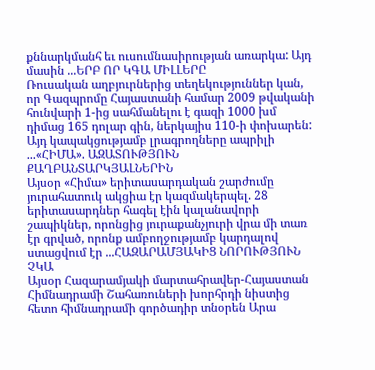քննարկմանհ եւ ուսումնասիրության առարկա: Այդ մասին ...ԵՐԲ ՈՐ ԿԳԱ ՄԻԼԼԵՐԸ
Ռուսական աղբյուրներից տեղեկություններ կան, որ Գազպրոմը Հայաստանի համար 2009 թվականի հունվարի 1-ից սահմանելու է գազի 1000 խմ դիմաց 165 դոլար գին, ներկայիս 110-ի փոխարեն: Այդ կապակցությամբ լրագրողները ապրիլի ...«ՀԻՄԱ». ԱԶԱՏՈՒԹՅՈՒՆ ՔԱՂԲԱՆՏԱՐԿՅԱԼՆԵՐԻՆ
Այսօր «Հիմա» երիտասարդական շարժումը յուրահատուկ ակցիա էր կազմակերպել. 28 երիտասարդներ հագել էին կալանավորի շապիկներ, որոնցից յուրաքանչյուրի վրա մի տառ էր գրված, որոնք ամբողջությամբ կարդալով ստացվում էր ...ՀԱԶԱՐԱՄՅԱԿԻՑ ՆՈՐՈՒԹՅՈՒՆ ՉԿԱ
Այսօր Հազարամյակի մարտահրավեր-Հայաստան Հիմնադրամի Շահառուների խորհրդի նիստից հետո հիմնադրամի գործադիր տնօրեն Արա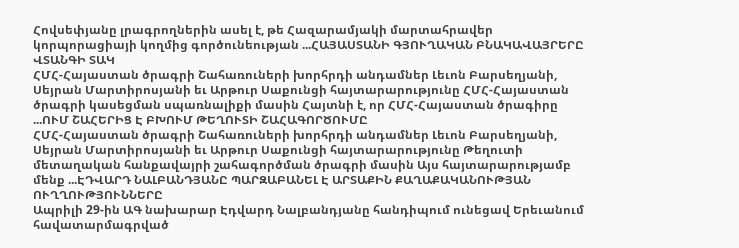Հովսեփյանը լրագրողներին ասել է, թե Հազարամյակի մարտահրավեր կորպորացիայի կողմից գործունեության ...ՀԱՅԱՍՏԱՆԻ ԳՅՈՒՂԱԿԱՆ ԲՆԱԿԱՎԱՅՐԵՐԸ ՎՏԱՆԳԻ ՏԱԿ
ՀՄՀ-Հայաստան ծրագրի Շահառուների խորհրդի անդամներ Լեւոն Բարսեղյանի, Սեյրան Մարտիրոսյանի եւ Արթուր Սաքունցի հայտարարությունը ՀՄՀ-Հայաստան ծրագրի կասեցման սպառնալիքի մասին Հայտնի է, որ ՀՄՀ-Հայաստան ծրագիրը ...ՈՒՄ ՇԱՀԵՐԻՑ Է ԲԽՈՒՄ ԹԵՂՈՒՏԻ ՇԱՀԱԳՈՐԾՈՒՄԸ
ՀՄՀ-Հայաստան ծրագրի Շահառուների խորհրդի անդամներ Լեւոն Բարսեղյանի, Սեյրան Մարտիրոսյանի եւ Արթուր Սաքունցի հայտարարությունը Թեղուտի մետաղական հանքավայրի շահագործման ծրագրի մասին Այս հայտարարությամբ մենք ...ԷԴՎԱՐԴ ՆԱԼԲԱՆԴՅԱՆԸ ՊԱՐԶԱԲԱՆԵԼ Է ԱՐՏԱՔԻՆ ՔԱՂԱՔԱԿԱՆՈՒԹՅԱՆ ՈՒՂՂՈՒԹՅՈՒՆՆԵՐԸ
Ապրիլի 29-ին ԱԳ նախարար Էդվարդ Նալբանդյանը հանդիպում ունեցավ Երեւանում հավատարմագրված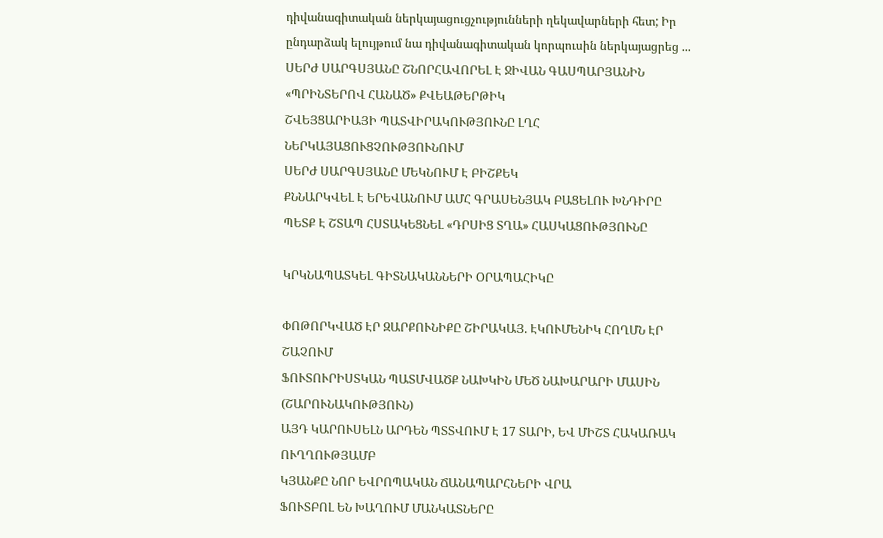դիվանագիտական ներկայացուցչությունների ղեկավարների հետ; Իր ընդարձակ ելույթում նա դիվանագիտական կորպուսին ներկայացրեց ...
ՍԵՐԺ ՍԱՐԳՍՅԱՆԸ ՇՆՈՐՀԱՎՈՐԵԼ Է ՋԻՎԱՆ ԳԱՍՊԱՐՅԱՆԻՆ
«ՊՐԻՆՏԵՐՈՎ ՀԱՆԱԾ» ՔՎԵԱԹԵՐԹԻԿ
ՇՎԵՅՑԱՐԻԱՅԻ ՊԱՏՎԻՐԱԿՈՒԹՅՈՒՆԸ ԼՂՀ ՆԵՐԿԱՅԱՑՈՒՑՉՈՒԹՅՈՒՆՈՒՄ
ՍԵՐԺ ՍԱՐԳՍՅԱՆԸ ՄԵԿՆՈՒՄ Է ԲԻՇՔԵԿ
ՔՆՆԱՐԿՎԵԼ Է ԵՐԵՎԱՆՈՒՄ ԱՄՀ ԳՐԱՍԵՆՅԱԿ ԲԱՑԵԼՈՒ ԽՆԴԻՐԸ
ՊԵՏՔ Է ՇՏԱՊ ՀՍՏԱԿԵՑՆԵԼ «ԴՐՍԻՑ ՏՂԱ» ՀԱՍԿԱՑՈՒԹՅՈՒՆԸ

ԿՐԿՆԱՊԱՏԿԵԼ ԳԻՏՆԱԿԱՆՆԵՐԻ ՕՐԱՊԱՀԻԿԸ

ՓՈԹՈՐԿՎԱԾ ԷՐ ԶԱՐՔՈՒՆԻՔԸ ՇԻՐԱԿԱՅ. ԷԿՈՒՄԵՆԻԿ ՀՈՂՄՆ ԷՐ ՇԱՉՈՒՄ
ՖՈՒՏՈՒՐԻՍՏԿԱՆ ՊԱՏՄՎԱԾՔ ՆԱԽԿԻՆ ՄԵԾ ՆԱԽԱՐԱՐԻ ՄԱՍԻՆ (ՇԱՐՈՒՆԱԿՈՒԹՅՈՒՆ)
ԱՅԴ ԿԱՐՈՒՍԵԼՆ ԱՐԴԵՆ ՊՏՏՎՈՒՄ Է 17 ՏԱՐԻ, ԵՎ ՄԻՇՏ ՀԱԿԱՌԱԿ ՈՒՂՂՈՒԹՅԱՄԲ
ԿՅԱՆՔԸ ՆՈՐ ԵՎՐՈՊԱԿԱՆ ՃԱՆԱՊԱՐՀՆԵՐԻ ՎՐԱ
ՖՈՒՏԲՈԼ ԵՆ ԽԱՂՈՒՄ ՄԱՆԿԱՏՆԵՐԸ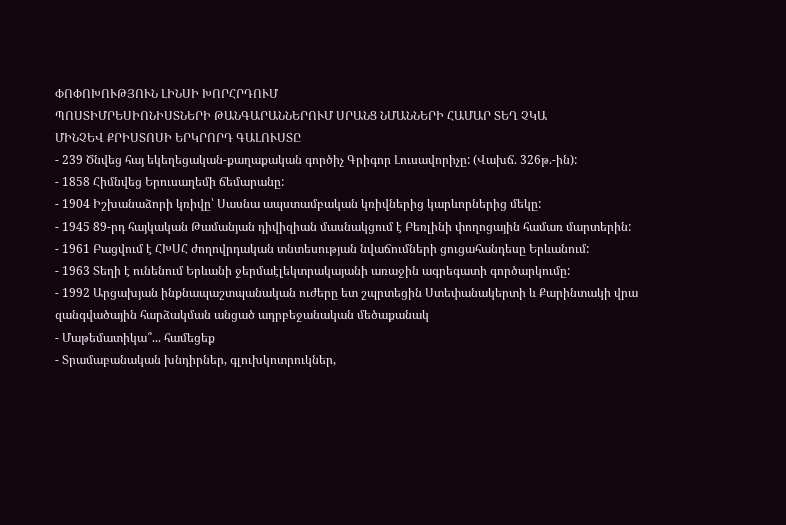ՓՈՓՈԽՈՒԹՅՈՒՆ ԼԻՆՍԻ ԽՈՐՀՐԴՈՒՄ
ՊՈՍՏԻՄՐԵՍԻՈՆԻՍՏՆԵՐԻ ԹԱՆԳԱՐԱՆՆԵՐՈՒՄ ՍՐԱՆՑ ՆՄԱՆՆԵՐԻ ՀԱՄԱՐ ՏԵՂ ՉԿԱ
ՄԻՆՉԵՎ ՔՐԻՍՏՈՍԻ ԵՐԿՐՈՐԴ ԳԱԼՈՒՍՏԸ
- 239 Ծնվեց հայ եկեղեցական-քաղաքական գործիչ Գրիգոր Լուսավորիչը: (Վախճ. 326թ.-ին):
- 1858 Հիմնվեց Երուսաղեմի ճեմարանը:
- 1904 Իշխանաձորի կռիվը՝ Սասնա ապստամբական կռիվներից կարևորներից մեկը:
- 1945 89-րդ հայկական Թամանյան դիվիզիան մասնակցում է Բեռլինի փողոցային համառ մարտերին:
- 1961 Բացվում է ՀԽՍՀ ժողովրդական տնտեսության նվաճումների ցուցահանդեսը Երևանում:
- 1963 Տեղի է ունենում Երևանի ջերմաէլեկտրակայանի առաջին ագրեգատի գործարկումը:
- 1992 Արցախյան ինքնապաշտպանական ուժերը ետ շպրտեցին Ստեփանակերտի և Քարինտակի վրա զանգվածային հարձակման անցած ադրբեջանական մեծաքանակ
- Մաթեմատիկա՞... համեցեք
- Տրամաբանական խնդիրներ, գլուխկոտրուկներ,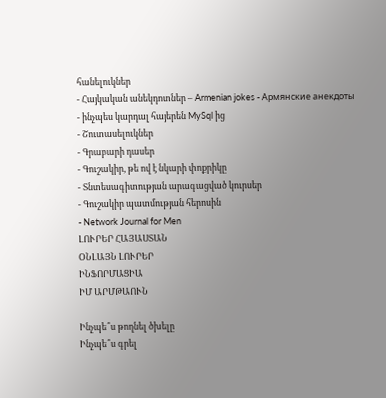հանելուկներ
- Հայկական անեկդոտներ – Armenian jokes - Армянские анекдоты
- ինչպես կարդալ հայերեն MySql ից
- Շուտասելուկներ
- Գրաբարի դասեր
- Գուշակիր, թե ով է նկարի փոքրիկը
- Տնտեսագիտության արագացված կուրսեր
- Գուշակիր պատմության հերոսին
- Network Journal for Men
ԼՈՒՐԵՐ ՀԱՅԱՍՏԱՆ
ՕՆԼԱՅՆ ԼՈՒՐԵՐ
ԻՆՖՈՐՄԱՑԻԱ
ԻՄ ԱՐՄԹԱՈՒՆ

Ինչպե՞ս թողնել ծխելը
Ինչպե՞ս գրել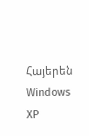Հայերեն Windows XP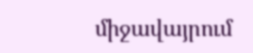միջավայրում